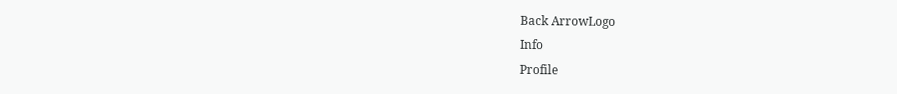Back ArrowLogo
Info
Profile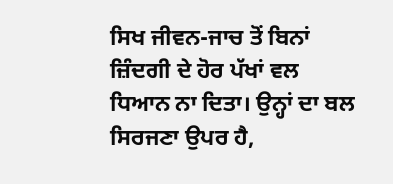ਸਿਖ ਜੀਵਨ-ਜਾਚ ਤੋਂ ਬਿਨਾਂ ਜ਼ਿੰਦਗੀ ਦੇ ਹੋਰ ਪੱਖਾਂ ਵਲ ਧਿਆਨ ਨਾ ਦਿਤਾ। ਉਨ੍ਹਾਂ ਦਾ ਬਲ ਸਿਰਜਣਾ ਉਪਰ ਹੈ,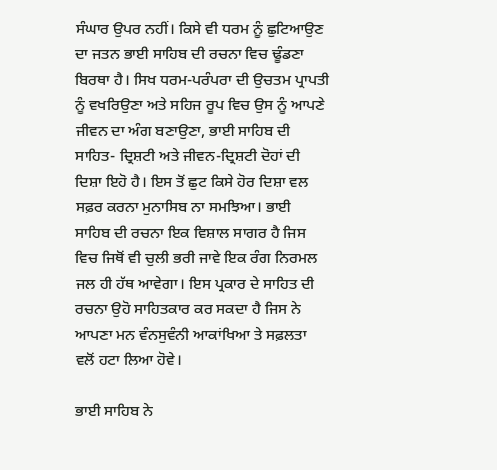ਸੰਘਾਰ ਉਪਰ ਨਹੀਂ। ਕਿਸੇ ਵੀ ਧਰਮ ਨੂੰ ਛੁਟਿਆਉਣ ਦਾ ਜਤਨ ਭਾਈ ਸਾਹਿਬ ਦੀ ਰਚਨਾ ਵਿਚ ਢੂੰਡਣਾ ਬਿਰਥਾ ਹੈ। ਸਿਖ ਧਰਮ-ਪਰੰਪਰਾ ਦੀ ਉਚਤਮ ਪ੍ਰਾਪਤੀ ਨੂੰ ਵਖਰਿਉਣਾ ਅਤੇ ਸਹਿਜ ਰੂਪ ਵਿਚ ਉਸ ਨੂੰ ਆਪਣੇ ਜੀਵਨ ਦਾ ਅੰਗ ਬਣਾਉਣਾ, ਭਾਈ ਸਾਹਿਬ ਦੀ ਸਾਹਿਤ- ਦ੍ਰਿਸ਼ਟੀ ਅਤੇ ਜੀਵਨ-ਦ੍ਰਿਸ਼ਟੀ ਦੋਹਾਂ ਦੀ ਦਿਸ਼ਾ ਇਹੋ ਹੈ। ਇਸ ਤੋਂ ਛੁਟ ਕਿਸੇ ਹੋਰ ਦਿਸ਼ਾ ਵਲ ਸਫ਼ਰ ਕਰਨਾ ਮੁਨਾਸਿਬ ਨਾ ਸਮਝਿਆ। ਭਾਈ ਸਾਹਿਬ ਦੀ ਰਚਨਾ ਇਕ ਵਿਸ਼ਾਲ ਸਾਗਰ ਹੈ ਜਿਸ ਵਿਚ ਜਿਥੋਂ ਵੀ ਚੁਲੀ ਭਰੀ ਜਾਵੇ ਇਕ ਰੰਗ ਨਿਰਮਲ ਜਲ ਹੀ ਹੱਥ ਆਵੇਗਾ। ਇਸ ਪ੍ਰਕਾਰ ਦੇ ਸਾਹਿਤ ਦੀ ਰਚਨਾ ਉਹੋ ਸਾਹਿਤਕਾਰ ਕਰ ਸਕਦਾ ਹੈ ਜਿਸ ਨੇ ਆਪਣਾ ਮਨ ਵੰਨਸੁਵੰਨੀ ਆਕਾਂਖਿਆ ਤੇ ਸਫ਼ਲਤਾ ਵਲੋਂ ਹਟਾ ਲਿਆ ਹੋਵੇ।

ਭਾਈ ਸਾਹਿਬ ਨੇ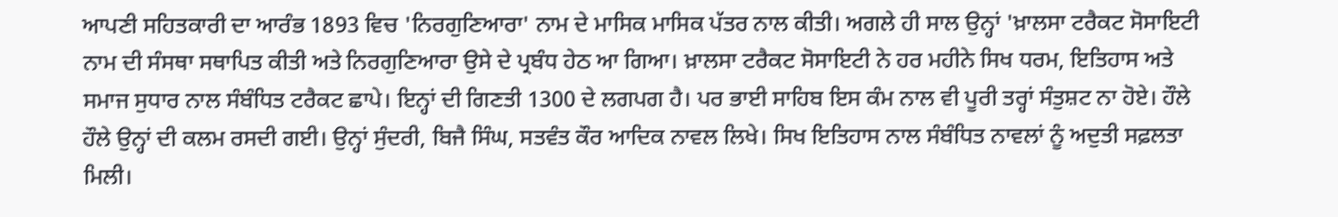ਆਪਣੀ ਸਹਿਤਕਾਰੀ ਦਾ ਆਰੰਭ 1893 ਵਿਚ 'ਨਿਰਗੁਣਿਆਰਾ' ਨਾਮ ਦੇ ਮਾਸਿਕ ਮਾਸਿਕ ਪੱਤਰ ਨਾਲ ਕੀਤੀ। ਅਗਲੇ ਹੀ ਸਾਲ ਉਨ੍ਹਾਂ 'ਖ਼ਾਲਸਾ ਟਰੈਕਟ ਸੋਸਾਇਟੀ ਨਾਮ ਦੀ ਸੰਸਥਾ ਸਥਾਪਿਤ ਕੀਤੀ ਅਤੇ ਨਿਰਗੁਣਿਆਰਾ ਉਸੇ ਦੇ ਪ੍ਰਬੰਧ ਹੇਠ ਆ ਗਿਆ। ਖ਼ਾਲਸਾ ਟਰੈਕਟ ਸੋਸਾਇਟੀ ਨੇ ਹਰ ਮਹੀਨੇ ਸਿਖ ਧਰਮ, ਇਤਿਹਾਸ ਅਤੇ ਸਮਾਜ ਸੁਧਾਰ ਨਾਲ ਸੰਬੰਧਿਤ ਟਰੈਕਟ ਛਾਪੇ। ਇਨ੍ਹਾਂ ਦੀ ਗਿਣਤੀ 1300 ਦੇ ਲਗਪਗ ਹੈ। ਪਰ ਭਾਈ ਸਾਹਿਬ ਇਸ ਕੰਮ ਨਾਲ ਵੀ ਪੂਰੀ ਤਰ੍ਹਾਂ ਸੰਤੁਸ਼ਟ ਨਾ ਹੋਏ। ਹੌਲੇ ਹੌਲੇ ਉਨ੍ਹਾਂ ਦੀ ਕਲਮ ਰਸਦੀ ਗਈ। ਉਨ੍ਹਾਂ ਸੁੰਦਰੀ, ਬਿਜੈ ਸਿੰਘ, ਸਤਵੰਤ ਕੌਰ ਆਦਿਕ ਨਾਵਲ ਲਿਖੇ। ਸਿਖ ਇਤਿਹਾਸ ਨਾਲ ਸੰਬੰਧਿਤ ਨਾਵਲਾਂ ਨੂੰ ਅਦੁਤੀ ਸਫ਼ਲਤਾ ਮਿਲੀ।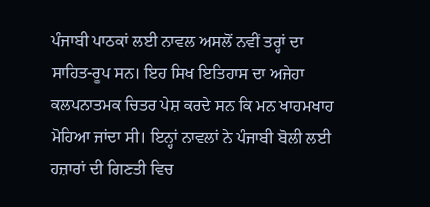ਪੰਜਾਬੀ ਪਾਠਕਾਂ ਲਈ ਨਾਵਲ ਅਸਲੋਂ ਨਵੀਂ ਤਰ੍ਹਾਂ ਦਾ ਸਾਹਿਤ-ਰੂਪ ਸਨ। ਇਹ ਸਿਖ ਇਤਿਹਾਸ ਦਾ ਅਜੇਹਾ ਕਲਪਨਾਤਮਕ ਚਿਤਰ ਪੇਸ਼ ਕਰਦੇ ਸਨ ਕਿ ਮਨ ਖਾਹਮਖਾਹ ਮੋਹਿਆ ਜਾਂਦਾ ਸੀ। ਇਨ੍ਹਾਂ ਨਾਵਲਾਂ ਨੇ ਪੰਜਾਬੀ ਬੋਲੀ ਲਈ ਹਜ਼ਾਰਾਂ ਦੀ ਗਿਣਤੀ ਵਿਚ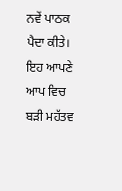ਨਵੇਂ ਪਾਠਕ ਪੈਦਾ ਕੀਤੇ। ਇਹ ਆਪਣੇ ਆਪ ਵਿਚ ਬੜੀ ਮਹੱਤਵ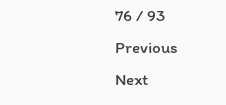76 / 93
Previous
Next